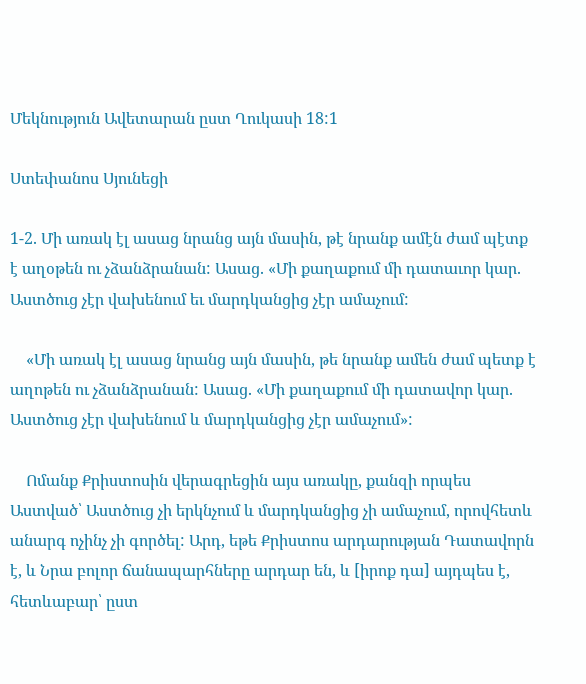Մեկնություն Ավետարան ըստ Ղուկասի 18:1

Ստեփանոս Սյունեցի

1-2. Մի առակ էլ ասաց նրանց այն մասին, թէ նրանք ամէն ժամ պէտք է աղօթեն ու չձանձրանան: Ասաց. «Մի քաղաքում մի դատաւոր կար. Աստծուց չէր վախենում եւ մարդկանցից չէր ամաչում:

    «Մի առակ էլ ասաց նրանց այն մասին, թե նրանք ամեն ժամ պետք է աղոթեն ու չձանձրանան: Ասաց. «Մի քաղաքում մի դատավոր կար. Աստծուց չէր վախենում և մարդկանցից չէր ամաչում»:

    Ոմանք Քրիստոսին վերագրեցին այս առակը, քանզի որպես Աստված՝ Աստծուց չի երկնչում և մարդկանցից չի ամաչում, որովհետև անարգ ոչինչ չի գործել: Արդ, եթե Քրիստոս արդարության Դատավորն է, և Նրա բոլոր ճանապարհները արդար են, և [իրոք դա] այդպես է, հետևաբար՝ ըստ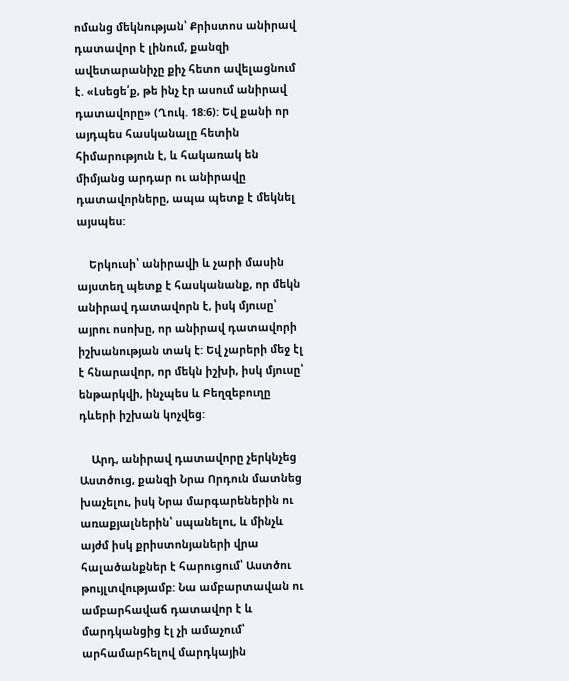ոմանց մեկնության՝ Քրիստոս անիրավ դատավոր է լինում, քանզի ավետարանիչը քիչ հետո ավելացնում է. «Լսեցե՛ք, թե ինչ էր ասում անիրավ դատավորը» (Ղուկ. 18:6): Եվ քանի որ այդպես հասկանալը հետին հիմարություն է, և հակառակ են միմյանց արդար ու անիրավը դատավորները, ապա պետք է մեկնել այսպես:

    Երկուսի՝ անիրավի և չարի մասին այստեղ պետք է հասկանանք, որ մեկն անիրավ դատավորն է, իսկ մյուսը՝ այրու ոսոխը, որ անիրավ դատավորի իշխանության տակ է: Եվ չարերի մեջ էլ է հնարավոր, որ մեկն իշխի, իսկ մյուսը՝ ենթարկվի, ինչպես և Բեղզեբուղը դևերի իշխան կոչվեց:

    Արդ, անիրավ դատավորը չերկնչեց Աստծուց, քանզի Նրա Որդուն մատնեց խաչելու, իսկ Նրա մարգարեներին ու առաքյալներին՝ սպանելու, և մինչև այժմ իսկ քրիստոնյաների վրա հալածանքներ է հարուցում՝ Աստծու թույլտվությամբ: Նա ամբարտավան ու ամբարհավաճ դատավոր է և մարդկանցից էլ չի ամաչում՝ արհամարհելով մարդկային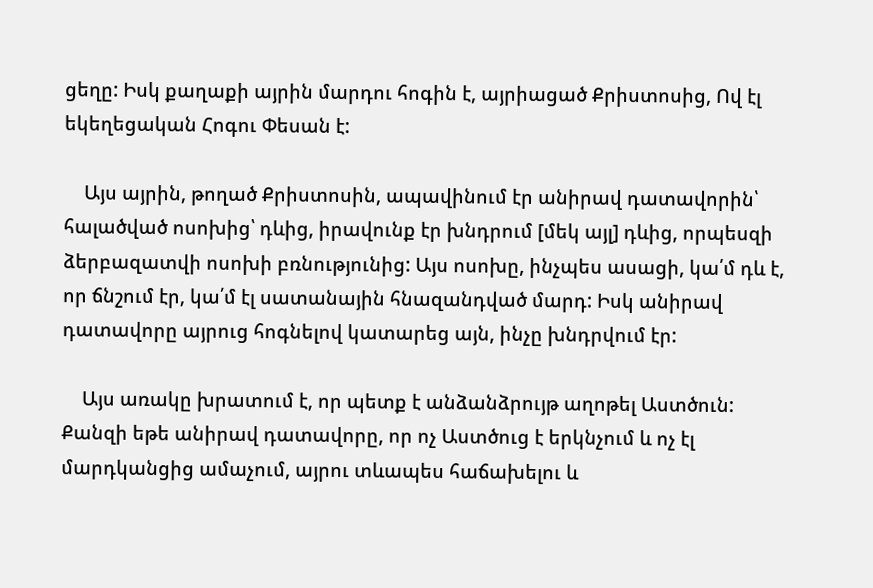ցեղը: Իսկ քաղաքի այրին մարդու հոգին է, այրիացած Քրիստոսից, Ով էլ եկեղեցական Հոգու Փեսան է:

    Այս այրին, թողած Քրիստոսին, ապավինում էր անիրավ դատավորին՝ հալածված ոսոխից՝ դևից, իրավունք էր խնդրում [մեկ այլ] դևից, որպեսզի ձերբազատվի ոսոխի բռնությունից: Այս ոսոխը, ինչպես ասացի, կա՛մ դև է, որ ճնշում էր, կա՛մ էլ սատանային հնազանդված մարդ: Իսկ անիրավ դատավորը այրուց հոգնելով կատարեց այն, ինչը խնդրվում էր:

    Այս առակը խրատում է, որ պետք է անձանձրույթ աղոթել Աստծուն: Քանզի եթե անիրավ դատավորը, որ ոչ Աստծուց է երկնչում և ոչ էլ մարդկանցից ամաչում, այրու տևապես հաճախելու և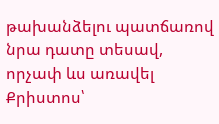թախանձելու պատճառով նրա դատը տեսավ, որչափ ևս առավել Քրիստոս՝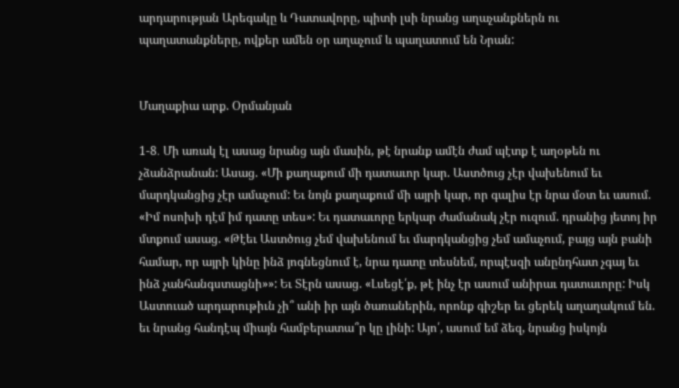արդարության Արեգակը և Դատավորը, պիտի լսի նրանց աղաչանքներն ու պաղատանքները, ովքեր ամեն օր աղաչում և պաղատում են Նրան:


Մաղաքիա արք. Օրմանյան

1-8․ Մի առակ էլ ասաց նրանց այն մասին, թէ նրանք ամէն ժամ պէտք է աղօթեն ու չձանձրանան: Ասաց. «Մի քաղաքում մի դատաւոր կար. Աստծուց չէր վախենում եւ մարդկանցից չէր ամաչում: Եւ նոյն քաղաքում մի այրի կար, որ գալիս էր նրա մօտ եւ ասում. «Իմ ոսոխի դէմ իմ դատը տես»: Եւ դատաւորը երկար ժամանակ չէր ուզում. դրանից յետոյ իր մտքում ասաց. «Թէեւ Աստծուց չեմ վախենում եւ մարդկանցից չեմ ամաչում, բայց այն բանի համար, որ այրի կինը ինձ յոգնեցնում է, նրա դատը տեսնեմ, որպէսզի անընդհատ չգայ եւ ինձ չանհանգստացնի»»: Եւ Տէրն ասաց. «Լսեցէ՛ք, թէ ինչ էր ասում անիրաւ դատաւորը: Իսկ Աստուած արդարութիւն չի՞ անի իր այն ծառաներին, որոնք գիշեր եւ ցերեկ աղաղակում են. եւ նրանց հանդէպ միայն համբերատա՞ր կը լինի: Այո՛, ասում եմ ձեզ, նրանց իսկոյն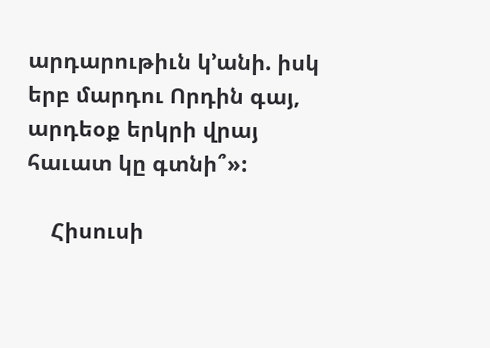արդարութիւն կ՚անի. իսկ երբ մարդու Որդին գայ, արդեօք երկրի վրայ հաւատ կը գտնի՞»:

    Հիսուսի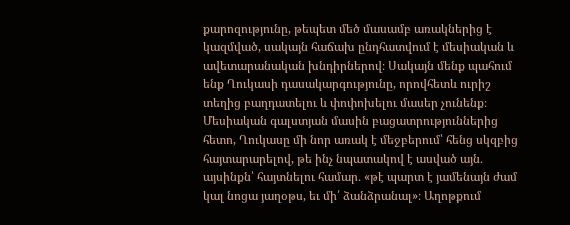քարոզությունը, թեպետ մեծ մասամբ առակներից է կազմված, սակայն հաճախ ընդհատվում է մեսիական և ավետարանական խնդիրներով։ Սակայն մենք պահում ենք Ղուկասի դասակարգությունը, որովհետև ուրիշ տեղից բաղդատելու և փոփոխելու մասեր չունենք։ Մեսիական գալստյան մասին բացատրություններից հետո, Ղուկասը մի նոր առակ է մեջբերում՝ հենց սկզբից հայտարարելով, թե ինչ նպատակով է ասված այն․ այսինքն՝ հայտնելու համար․ «թէ պարտ է յամենայն ժամ կալ նոցա յաղօթս, եւ մի՛ ձանձրանալ»։ Աղոթքում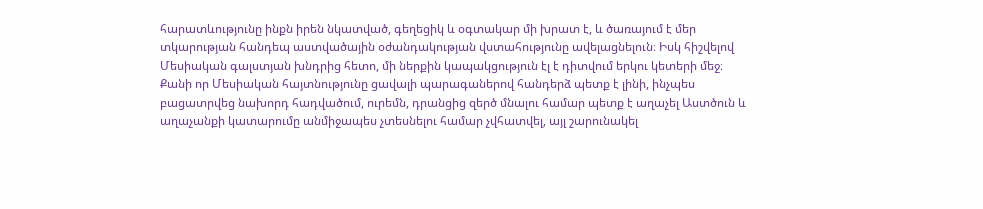հարատևությունը ինքն իրեն նկատված, գեղեցիկ և օգտակար մի խրատ է, և ծառայում է մեր տկարության հանդեպ աստվածային օժանդակության վստահությունը ավելացնելուն։ Իսկ հիշվելով Մեսիական գալստյան խնդրից հետո, մի ներքին կապակցություն էլ է դիտվում երկու կետերի մեջ։ Քանի որ Մեսիական հայտնությունը ցավալի պարագաներով հանդերձ պետք է լինի, ինչպես բացատրվեց նախորդ հադվածում, ուրեմն, դրանցից զերծ մնալու համար պետք է աղաչել Աստծուն և աղաչանքի կատարումը անմիջապես չտեսնելու համար չվհատվել, այլ շարունակել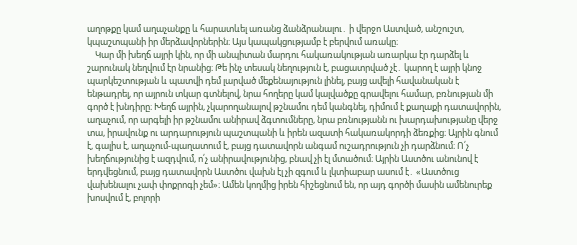աղոթքը կամ աղաչանքը և հարատևել առանց ձանձրանալու․ ի վերջո Աստված, անշուշտ, կպաշտպանի իր մերձավորներին։ Այս կապակցությամբ է բերվում առակը։
    Կար մի խեղճ այրի կին, որ մի անպիտան մարդու հակառակության առարկա էր դարձել և շարունակ նեղվում էր նրանից։ Թե ինչ տեսակ նեղություն է, բացատրված չէ․ կարող է այրի կնոջ պարկեշտության և պատվի դեմ լարված մեքենայություն լինել, բայց ավելի հավանական է ենթադրել, որ այրուն տկար գտնելով, նրա հողերը կամ կալվածքը գրավելու համար, բռնության մի գործ է խնդիրը։ Խեղճ այրին, չկարողանալով թշնամու դեմ կանգնել, դիմում է քաղաքի դատավորին, աղաչում, որ արգելի իր թշնամու անիրավ ձգտումները, նրա բռնությանն ու խարդախությանը վերջ տա, իրավունք ու արդարություն պաշտպանի և իրեն ազատի հակառակորդի ձեռքից։ Այրին գնում է, գալիս է, աղաչում-պաղատում է, բայց դատավորն անգամ ուշադրություն չի դարձնում։ Ո՛չ խեղճությունից է ազդվում, ո՛չ անիրավությունից, բնավ չի էլ մտածում։ Այրին Աստծու անունով է երդվեցնում, բայց դատավորն Աստծու վախն էլ չի զգում և լկտիաբար ասում է․ «Աստծուց վախենալու չափ փոքրոգի չեմ»։ Ամեն կողմից իրեն հիշեցնում են, որ այդ գործի մասին ամենուրեք խոսվում է, բոլորի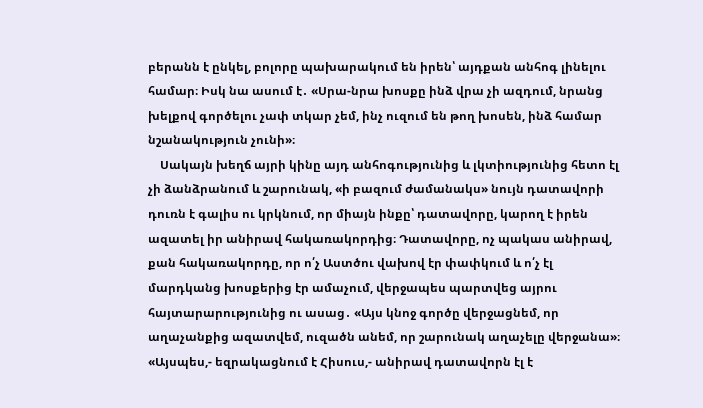բերանն է ընկել, բոլորը պախարակում են իրեն՝ այդքան անհոգ լինելու համար։ Իսկ նա ասում է․ «Սրա-նրա խոսքը ինձ վրա չի ազդում, նրանց խելքով գործելու չափ տկար չեմ, ինչ ուզում են թող խոսեն, ինձ համար նշանակություն չունի»։
    Սակայն խեղճ այրի կինը այդ անհոգությունից և լկտիությունից հետո էլ չի ձանձրանում և շարունակ, «ի բազում ժամանակս» նույն դատավորի դուռն է գալիս ու կրկնում, որ միայն ինքը՝ դատավորը, կարող է իրեն ազատել իր անիրավ հակառակորդից։ Դատավորը, ոչ պակաս անիրավ, քան հակառակորդը, որ ո՛չ Աստծու վախով էր փափկում և ո՛չ էլ մարդկանց խոսքերից էր ամաչում, վերջապես պարտվեց այրու հայտարարությունից ու ասաց․ «Այս կնոջ գործը վերջացնեմ, որ աղաչանքից ազատվեմ, ուզածն անեմ, որ շարունակ աղաչելը վերջանա»։ «Այսպես,- եզրակացնում է Հիսուս,- անիրավ դատավորն էլ է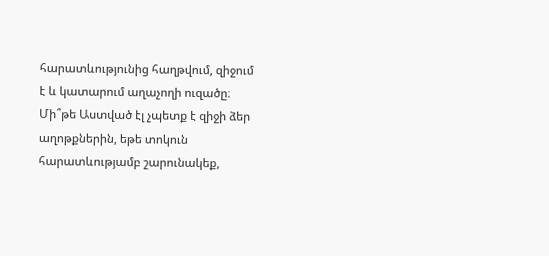հարատևությունից հաղթվում, զիջում է և կատարում աղաչողի ուզածը։ Մի՞թե Աստված էլ չպետք է զիջի ձեր աղոթքներին, եթե տոկուն հարատևությամբ շարունակեք,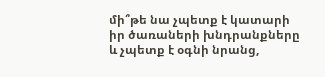մի՞թե նա չպետք է կատարի իր ծառաների խնդրանքները և չպետք է օգնի նրանց,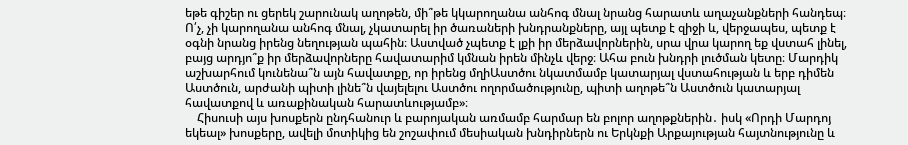եթե գիշեր ու ցերեկ շարունակ աղոթեն, մի՞թե կկարողանա անհոգ մնալ նրանց հարատև աղաչանքների հանդեպ։ Ո՛չ, չի կարողանա անհոգ մնալ, չկատարել իր ծառաների խնդրանքները, այլ պետք է զիջի և, վերջապես, պետք է օգնի նրանց իրենց նեղության պահին։ Աստված չպետք է լքի իր մերձավորներին, սրա վրա կարող եք վստահ լինել, բայց արդյո՞ք իր մերձավորները հավատարիմ կմնան իրեն մինչև վերջ։ Ահա բուն խնդրի լուծման կետը։ Մարդիկ աշխարհում կունենա՞ն այն հավատքը, որ իրենց մղիԱստծու նկատմամբ կատարյալ վստահության և երբ դիմեն Աստծուն, արժանի պիտի լինե՞ն վայելելու Աստծու ողորմածությունը, պիտի աղոթե՞ն Աստծուն կատարյալ հավատքով և առաքինական հարատևությամբ»։
    Հիսուսի այս խոսքերն ընդհանուր և բարոյական առմամբ հարմար են բոլոր աղոթքներին․ իսկ «Որդի Մարդոյ եկեալ» խոսքերը, ավելի մոտիկից են շոշափում մեսիական խնդիրներն ու Երկնքի Արքայության հայտնությունը և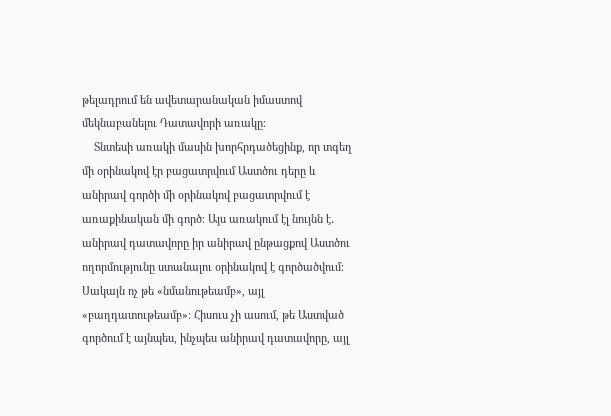թելադրում են ավետարանական իմաստով մեկնաբանելու Դատավորի առակը։
    Տնտեսի առակի մասին խորհրդածեցինք, որ տգեղ մի օրինակով էր բացատրվում Աստծու դերը և անիրավ գործի մի օրինակով բացատրվում է առաքինական մի գործ։ Այս առակում էլ նույնն է․ անիրավ դատավորը իր անիրավ ընթացքով Աստծու ողորմությունը ստանալու օրինակով է գործածվում։ Սակայն ոչ թե «նմանութեամբ», այլ «բաղդատութեամբ»։ Հիսուս չի ասում, թե Աստված գործում է այնպես, ինչպես անիրավ դատավորը, այլ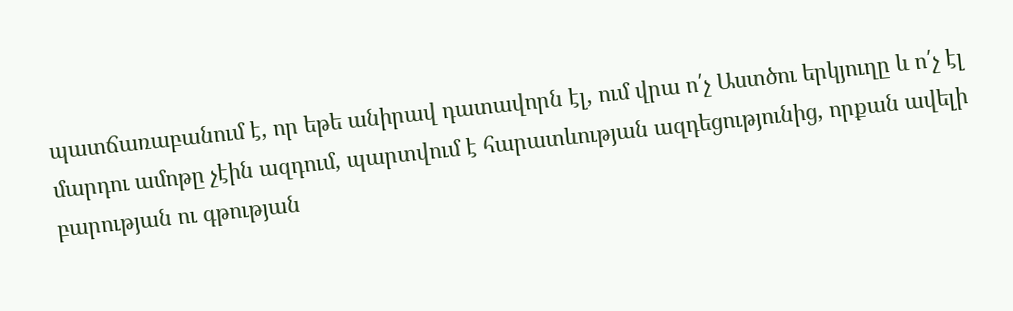պատճառաբանում է, որ եթե անիրավ դատավորն էլ, ում վրա ո՛չ Աստծու երկյուղը և ո՛չ էլ մարդու ամոթը չէին ազդում, պարտվում է հարատևության ազդեցությունից, որքան ավելի բարության ու գթության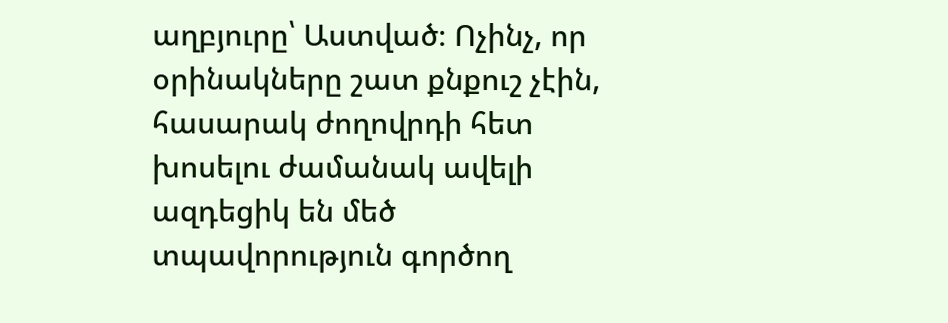աղբյուրը՝ Աստված։ Ոչինչ, որ օրինակները շատ քնքուշ չէին, հասարակ ժողովրդի հետ խոսելու ժամանակ ավելի ազդեցիկ են մեծ տպավորություն գործող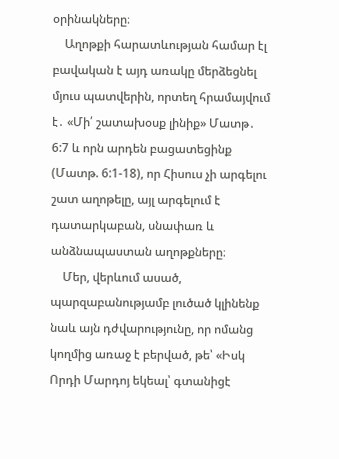օրինակները։
    Աղոթքի հարատևության համար էլ բավական է այդ առակը մերձեցնել մյուս պատվերին, որտեղ հրամայվում է․ «Մի՛ շատախօսք լինիք» Մատթ․ 6:7 և որն արդեն բացատեցինք (Մատթ. 6:1-18), որ Հիսուս չի արգելու շատ աղոթելը, այլ արգելում է դատարկաբան, սնափառ և անձնապաստան աղոթքները։
    Մեր, վերևում ասած, պարզաբանությամբ լուծած կլինենք նաև այն դժվարությունը, որ ոմանց կողմից առաջ է բերված, թե՝ «Իսկ Որդի Մարդոյ եկեալ՝ գտանիցէ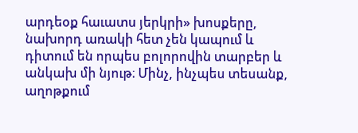արդեօք հաւատս յերկրի» խոսքերը, նախորդ առակի հետ չեն կապում և դիտում են որպես բոլորովին տարբեր և անկախ մի նյութ։ Մինչ, ինչպես տեսանք, աղոթքում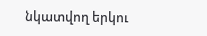նկատվող երկու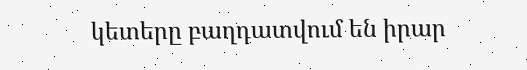կետերը բաղդատվում են իրար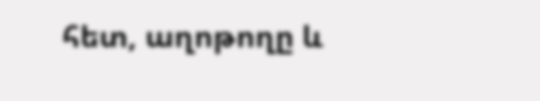հետ, աղոթողը և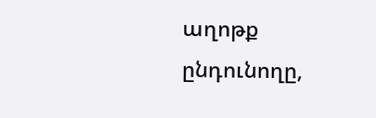աղոթք ընդունողը,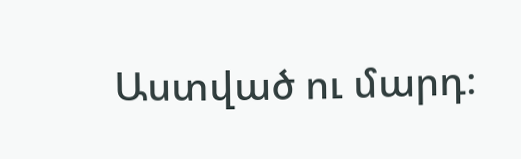Աստված ու մարդ։